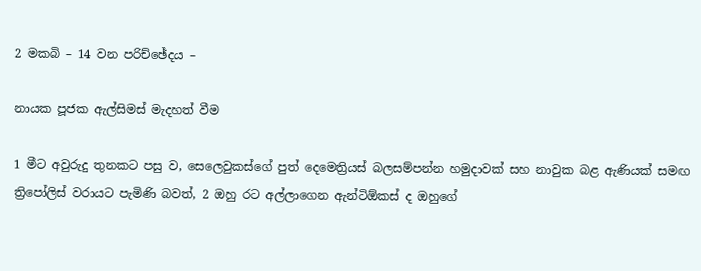2 මකබි – 14 වන පරිච්ඡේදය –

නායක පූජක ඇල්සිමස් මැදහත් වීම

1 මීට අවුරුදු තුනකට පසු ව, සෙලෙවුකස්ගේ පුත් දෙමෙත්‍රියස් බලසම්පන්න හමුදාවක් සහ නාවුක බළ ඇණියක් සමඟ ත්‍රිපෝලිස් වරායට පැමිණි බවත්, 2 ඔහු රට අල්ලාගෙන ඇන්ටිඕකස් ද ඔහුගේ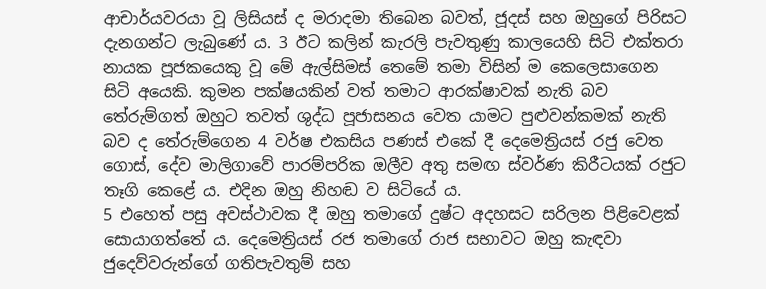ආචාර්යවරයා වූ ලිසියස් ද මරාදමා තිබෙන බවත්, ජූදස් සහ ඔහුගේ පිරිසට දැනගන්ට ලැබුණේ ය. 3 ඊට කලින් කැරලි පැවතුණු කාලයෙහි සිටි එක්තරා නායක පූජකයෙකු වූ මේ ඇල්සිමස් තෙමේ තමා විසින් ම කෙලෙසාගෙන සිටි අයෙකි. කුමන පක්ෂයකින් වත් තමාට ආරක්ෂාවක් නැති බව තේරුම්ගත් ඔහුට තවත් ශුද්ධ පූජාසනය වෙත යාමට පුළුවන්කමක් නැති බව ද තේරුම්ගෙන 4 වර්ෂ එකසිය පණස් එකේ දී දෙමෙත්‍රියස් රජු වෙත ගොස්, දේව මාලිගාවේ පාරම්පරික ඔලීව අතු සමඟ ස්වර්ණ කිරීටයක් රජුට තෑගි කෙළේ ය. එදින ඔහු නිහඬ ව සිටියේ ය.
5 එහෙත් පසු අවස්ථාවක දී ඔහු තමාගේ දුෂ්ට අදහසට සරිලන පිළිවෙළක් සොයාගත්තේ ය. දෙමෙත්‍රියස් රජ තමාගේ රාජ සභාවට ඔහු කැඳවා ජුදෙව්වරුන්ගේ ගතිපැවතුම් සහ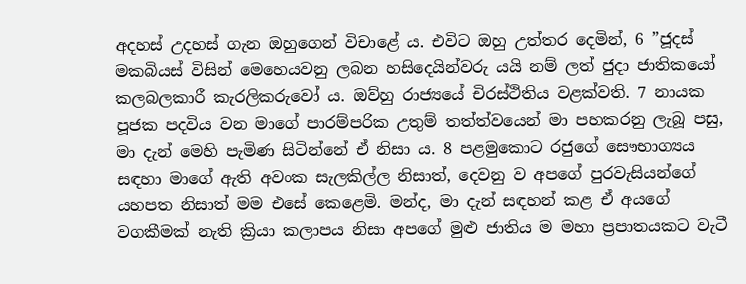අදහස් උදහස් ගැන ඔහුගෙන් විචාළේ ය. එවිට ඔහු උත්තර දෙමින්, 6 ”ජූදස් මකබියස් විසින් මෙහෙයවනු ලබන හසිදෙයින්වරු යයි නම් ලත් ජුදා ජාතිකයෝ කලබලකාරී කැරලිකරුවෝ ය. ඔව්හු රාජ්‍යයේ චිරස්ථිතිය වළක්වති. 7 නායක පූජක පදවිය වන මාගේ පාරම්පරික උතුම් තත්ත්වයෙන් මා පහකරනු ලැබූ පසු, මා දැන් මෙහි පැමිණ සිටින්නේ ඒ නිසා ය. 8 පළමුකොට රජුගේ සෞභාග්‍යය සඳහා මාගේ ඇති අවංක සැලකිල්ල නිසාත්, දෙවනු ව අපගේ පුරවැසියන්ගේ යහපත නිසාත් මම එසේ කෙළෙමි. මන්ද, මා දැන් සඳහන් කළ ඒ අයගේ වගකීමක් නැති ක්‍රියා කලාපය නිසා අපගේ මුළු ජාතිය ම මහා ප්‍රපාතයකට වැටී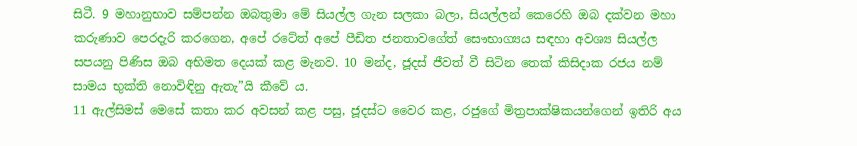සිටී. 9 මහානුභාව සම්පන්න ඔබතුමා මේ සියල්ල ගැන සලකා බලා, සියල්ලන් කෙරෙහි ඔබ දක්වන මහා කරුණාව පෙරදැරි කරගෙන, අපේ රටේත් අපේ පීඩිත ජනතාවගේත් සෞභාග්‍යය සඳහා අවශ්‍ය සියල්ල සපයනු පිණිස ඔබ අභිමත දෙයක් කළ මැනව. 10 මන්ද, ජූදස් ජීවත් වී සිටින තෙක් කිසිදාක රජය නම් සාමය භුක්ති නොවිඳිනු ඇතැ”යි කීවේ ය.
11 ඇල්සිමස් මෙසේ කතා කර අවසන් කළ පසු, ජූදස්ට වෛර කළ, රජුගේ මිත්‍රපාක්ෂිකයන්ගෙන් ඉතිරි අය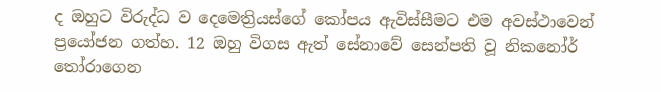ද ඔහුට විරුද්ධ ව දෙමෙත්‍රියස්ගේ කෝපය ඇවිස්සීමට එම අවස්ථාවෙන් ප්‍රයෝජන ගත්හ. 12 ඔහු විගස ඇත් සේනාවේ සෙන්පති වූ නිකනෝර් තෝරාගෙන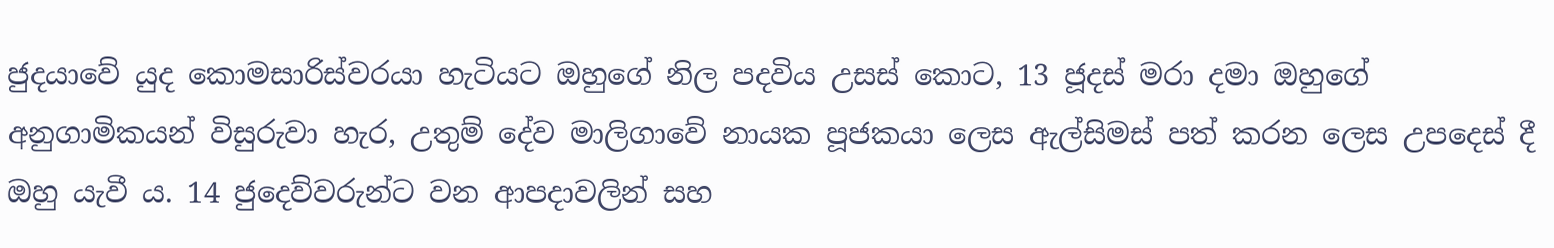ජුදයාවේ යුද කොමසාරිස්වරයා හැටියට ඔහුගේ නිල පදවිය උසස් කොට, 13 ජූදස් මරා දමා ඔහුගේ අනුගාමිකයන් විසුරුවා හැර, උතුම් දේව මාලිගාවේ නායක පූජකයා ලෙස ඇල්සිමස් පත් කරන ලෙස උපදෙස් දී ඔහු යැවී ය. 14 ජුදෙව්වරුන්ට වන ආපදාවලින් සහ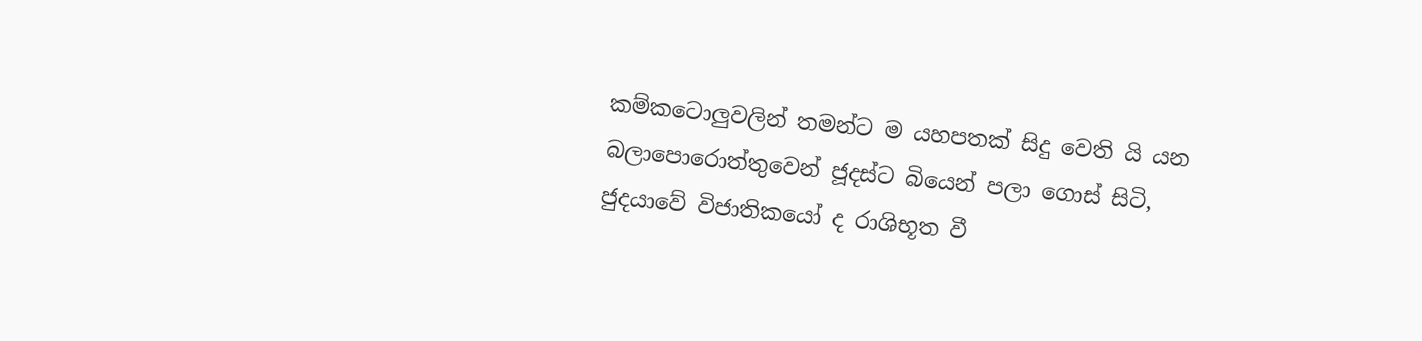කම්කටොලුවලින් තමන්ට ම යහපතක් සිදු වෙති යි යන බලාපොරොත්තුවෙන් ජූදස්ට බියෙන් පලා ගොස් සිටි, ජුදයාවේ විජාතිකයෝ ද රාශිභූත වී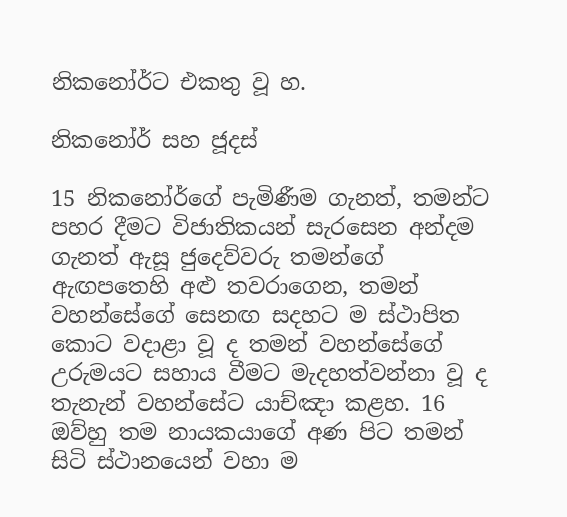නිකනෝර්ට එකතු වූ හ.

නිකනෝර් සහ ජූදස්

15 නිකනෝර්ගේ පැමිණීම ගැනත්, තමන්ට පහර දීමට විජාතිකයන් සැරසෙන අන්දම ගැනත් ඇසූ ජුදෙව්වරු තමන්ගේ ඇඟපතෙහි අළු තවරාගෙන, තමන් වහන්සේගේ සෙනඟ සදහට ම ස්ථාපිත කොට වදාළා වූ ද තමන් වහන්සේගේ උරුමයට සහාය වීමට මැදහත්වන්නා වූ ද තැනැන් වහන්සේට යාච්ඤා කළහ. 16 ඔව්හු තම නායකයාගේ අණ පිට තමන් සිටි ස්ථානයෙන් වහා ම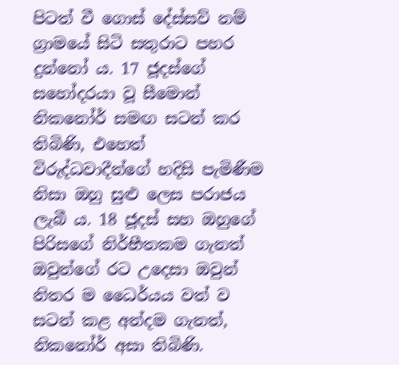පිටත් වී ගොස් දේස්සව් නම් ග්‍රාමයේ සිටි සතුරාට පහර දුන්නෝ ය. 17 ජූදස්ගේ සහෝදරයා වූ සීමොන් නිකනෝර් සමඟ සටන් කර තිබිණි, එහෙත් විරුද්ධවාදීන්ගේ හදිසි පැමිණීම නිසා ඔහු සුළු ලෙස පරාජය ලැබී ය. 18 ජූදස් සහ ඔහුගේ පිරිසගේ නිර්භීතකම ගැනත් ඔවුන්ගේ රට උදෙසා ඔවුන් නිතර ම ධෛර්යය වත් ව සටන් කළ අන්දම ගැනත්, නිකනෝර් අසා තිබිණි.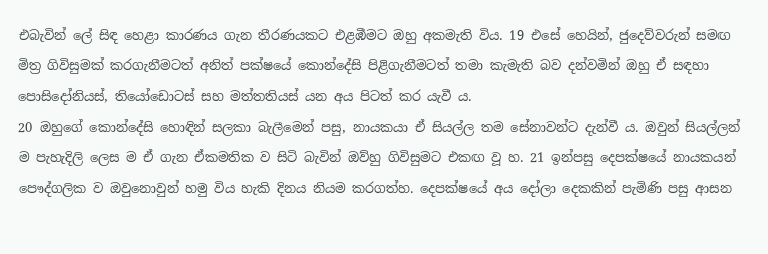එබැවින් ලේ සිඳ හෙළා කාරණය ගැන තීරණයකට එළඹීමට ඔහු අකමැති විය. 19 එසේ හෙයින්, ජුදෙව්වරුන් සමඟ මිත්‍ර ගිවිසුමක් කරගැනීමටත් අනිත් පක්ෂයේ කොන්දේසි පිළිගැනීමටත් තමා කැමැති බව දන්වමින් ඔහු ඒ සඳහා පොසිදෝනියස්, තියෝඩොටස් සහ මත්තතියස් යන අය පිටත් කර යැවී ය.
20 ඔහුගේ කොන්දේසි හොඳින් සලකා බැලීමෙන් පසු, නායකයා ඒ සියල්ල තම සේනාවන්ට දැන්වී ය. ඔවුන් සියල්ලන් ම පැහැදිලි ලෙස ම ඒ ගැන ඒකමතික ව සිටි බැවින් ඔව්හු ගිවිසුමට එකඟ වූ හ. 21 ඉන්පසු දෙපක්ෂයේ නායකයන් පෞද්ගලික ව ඔවුනොවුන් හමු විය හැකි දිනය නියම කරගත්හ. දෙපක්ෂයේ අය දෝලා දෙකකින් පැමිණි පසු ආසන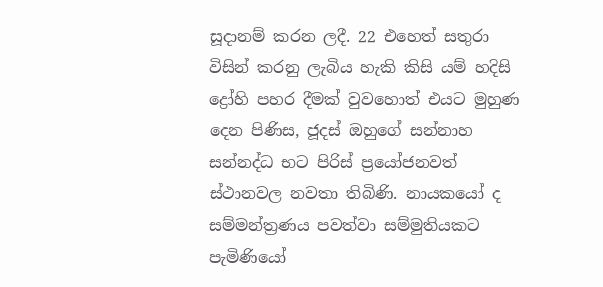සූදානම් කරන ලදී. 22 එහෙත් සතුරා විසින් කරනු ලැබිය හැකි කිසි යම් හදිසි ද්‍රෝහි පහර දීමක් වුවහොත් එයට මුහුණ දෙන පිණිස, ජූදස් ඔහුගේ සන්නාහ සන්නද්ධ භට පිරිස් ප්‍රයෝජනවත් ස්ථානවල නවතා තිබිණි. නායකයෝ ද සම්මන්ත්‍රණය පවත්වා සම්මුතියකට පැමිණියෝ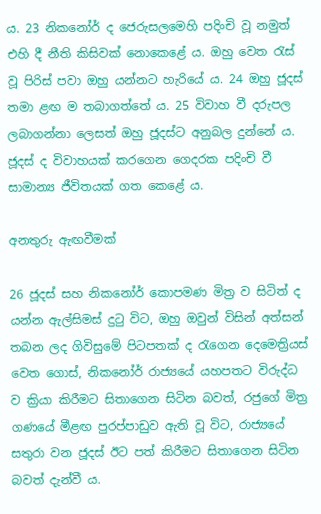ය. 23 නිකනෝර් ද ජෙරුසලමෙහි පදිංචි වූ නමුත් එහි දී නීති කිසිවක් නොකෙළේ ය. ඔහු වෙත රැස් වූ පිරිස් පවා ඔහු යන්නට හැරියේ ය. 24 ඔහු ජූදස් තමා ළඟ ම තබාගත්තේ ය. 25 විවාහ වී දරුපල ලබාගන්නා ලෙසත් ඔහු ජූදස්ට අනුබල දුන්නේ ය. ජූදස් ද විවාහයක් කරගෙන ගෙදරක පදිංචි වී සාමාන්‍ය ජීවිතයක් ගත කෙළේ ය.

අනතුරු ඇඟවීමක්

26 ජූදස් සහ නිකනෝර් කොපමණ මිත්‍ර ව සිටිත් ද යන්න ඇල්සිමස් දුටු විට, ඔහු ඔවුන් විසින් අත්සන් තබන ලද ගිවිසුමේ පිටපතක් ද රැගෙන දෙමෙත්‍රියස් වෙත ගොස්, නිකනෝර් රාජ්‍යයේ යහපතට විරුද්ධ ව ක්‍රියා කිරීමට සිතාගෙන සිටින බවත්, රජුගේ මිත්‍ර ගණයේ මීළඟ පුරප්පාඩුව ඇති වූ විට, රාජ්‍යයේ සතුරා වන ජූදස් ඊට පත් කිරීමට සිතාගෙන සිටින බවත් දැන්වී ය.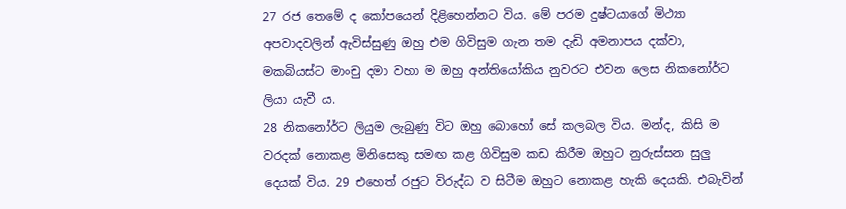27 රජ තෙමේ ද කෝපයෙන් දිළිහෙන්නට විය. මේ පරම දුෂ්ටයාගේ මිථ්‍යා අපවාදවලින් ඇවිස්සුණු ඔහු එම ගිවිසුම ගැන තම දැඩි අමනාපය දක්වා, මකබියස්ට මාංචු දමා වහා ම ඔහු අන්තියෝකිය නුවරට එවන ලෙස නිකනෝර්ට ලියා යැවී ය.
28 නිකනෝර්ට ලියුම ලැබුණු විට ඔහු බොහෝ සේ කලබල විය. මන්ද, කිසි ම වරදක් නොකළ මිනිසෙකු සමඟ කළ ගිවිසුම කඩ කිරීම ඔහුට නුරුස්සන සුලු දෙයක් විය. 29 එහෙත් රජුට විරුද්ධ ව සිටීම ඔහුට නොකළ හැකි දෙයකි. එබැවින්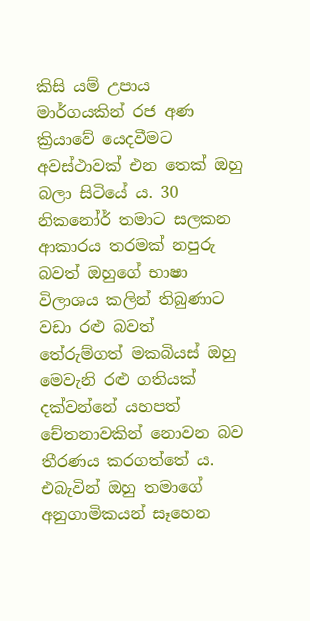කිසි යම් උපාය මාර්ගයකින් රජ අණ ක්‍රියාවේ යෙදවීමට අවස්ථාවක් එන තෙක් ඔහු බලා සිටියේ ය. 30 නිකනෝර් තමාට සලකන ආකාරය තරමක් නපුරු බවත් ඔහුගේ භාෂා විලාශය කලින් තිබුණාට වඩා රළු බවත් තේරුම්ගත් මකබියස් ඔහු මෙවැනි රළු ගතියක් දක්වන්නේ යහපත් චේතනාවකින් නොවන බව තීරණය කරගත්තේ ය. එබැවින් ඔහු තමාගේ අනුගාමිකයන් සෑහෙන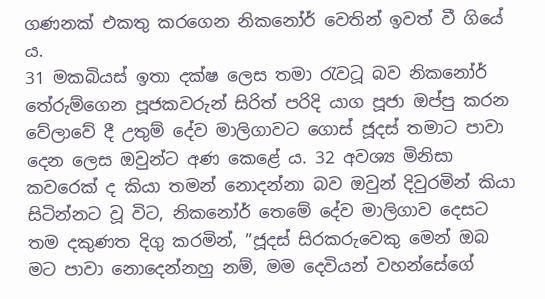ගණනක් එකතු කරගෙන නිකනෝර් වෙතින් ඉවත් වී ගියේ ය.
31 මකබියස් ඉතා දක්ෂ ලෙස තමා රැවටූ බව නිකනෝර් තේරුම්ගෙන පූජකවරුන් සිරිත් පරිදි යාග පූජා ඔප්පු කරන වේලාවේ දී උතුම් දේව මාලිගාවට ගොස් ජූදස් තමාට පාවා දෙන ලෙස ඔවුන්ට අණ කෙළේ ය. 32 අවශ්‍ය මිනිසා කවරෙක් ද කියා තමන් නොදන්නා බව ඔවුන් දිවුරමින් කියා සිටින්නට වූ විට, නිකනෝර් තෙමේ දේව මාලිගාව දෙසට තම දකුණත දිගු කරමින්, ”ජූදස් සිරකරුවෙකු මෙන් ඔබ මට පාවා නොදෙන්නහු නම්, මම දෙවියන් වහන්සේගේ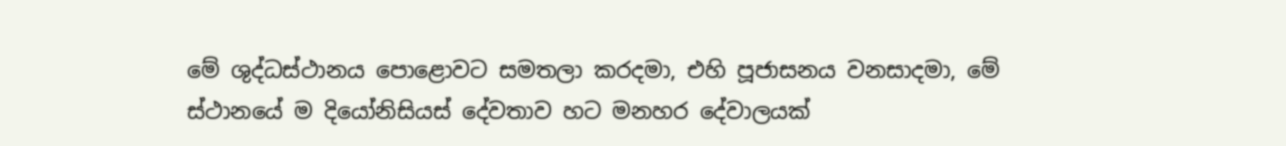මේ ශුද්ධස්ථානය පොළොවට සමතලා කරදමා, එහි පූජාසනය වනසාදමා, මේ ස්ථානයේ ම දියෝනිසියස් දේවතාව හට මනහර දේවාලයක්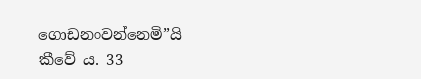ගොඩනංවන්නෙමි”යි කීවේ ය. 33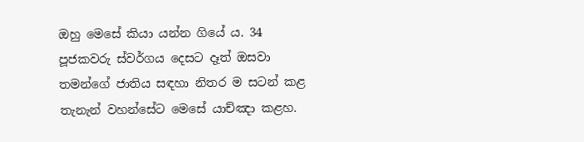ඔහු මෙසේ කියා යන්න ගියේ ය. 34 පූජකවරු ස්වර්ගය දෙසට දෑත් ඔසවා තමන්ගේ ජාතිය සඳහා නිතර ම සටන් කළ තැනැන් වහන්සේට මෙසේ යාච්ඤා කළහ.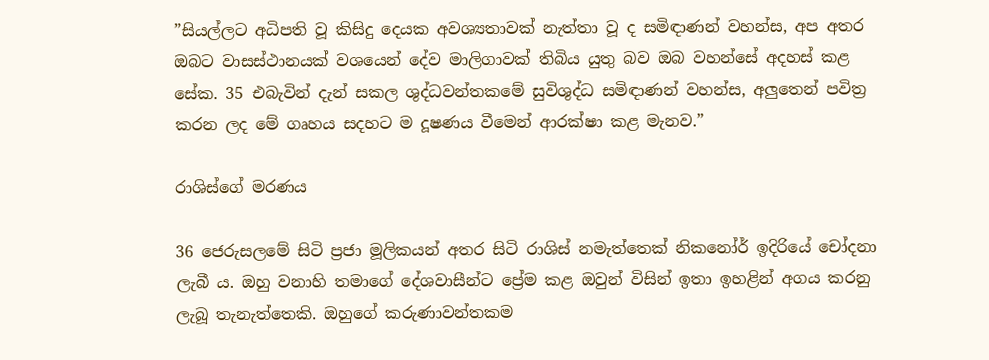”සියල්ලට අධිපති වූ කිසිදු දෙයක අවශ්‍යතාවක් නැත්තා වූ ද සමිඳාණන් වහන්ස, අප අතර ඔබට වාසස්ථානයක් වශයෙන් දේව මාලිගාවක් තිබිය යුතු බව ඔබ වහන්සේ අදහස් කළ සේක. 35 එබැවින් දැන් සකල ශුද්ධවන්තකමේ සුවිශුද්ධ සමිඳාණන් වහන්ස, අලුතෙන් පවිත්‍ර කරන ලද මේ ගෘහය සදහට ම දූෂණය වීමෙන් ආරක්ෂා කළ මැනව.”

රාශිස්ගේ මරණය

36 ජෙරුසලමේ සිටි ප්‍රජා මූලිකයන් අතර සිටි රාශිස් නමැත්තෙක් නිකනෝර් ඉදිරියේ චෝදනා ලැබී ය. ඔහු වනාහි තමාගේ දේශවාසීන්ට ප්‍රේම කළ ඔවුන් විසින් ඉතා ඉහළින් අගය කරනු ලැබූ තැනැත්තෙකි. ඔහුගේ කරුණාවන්තකම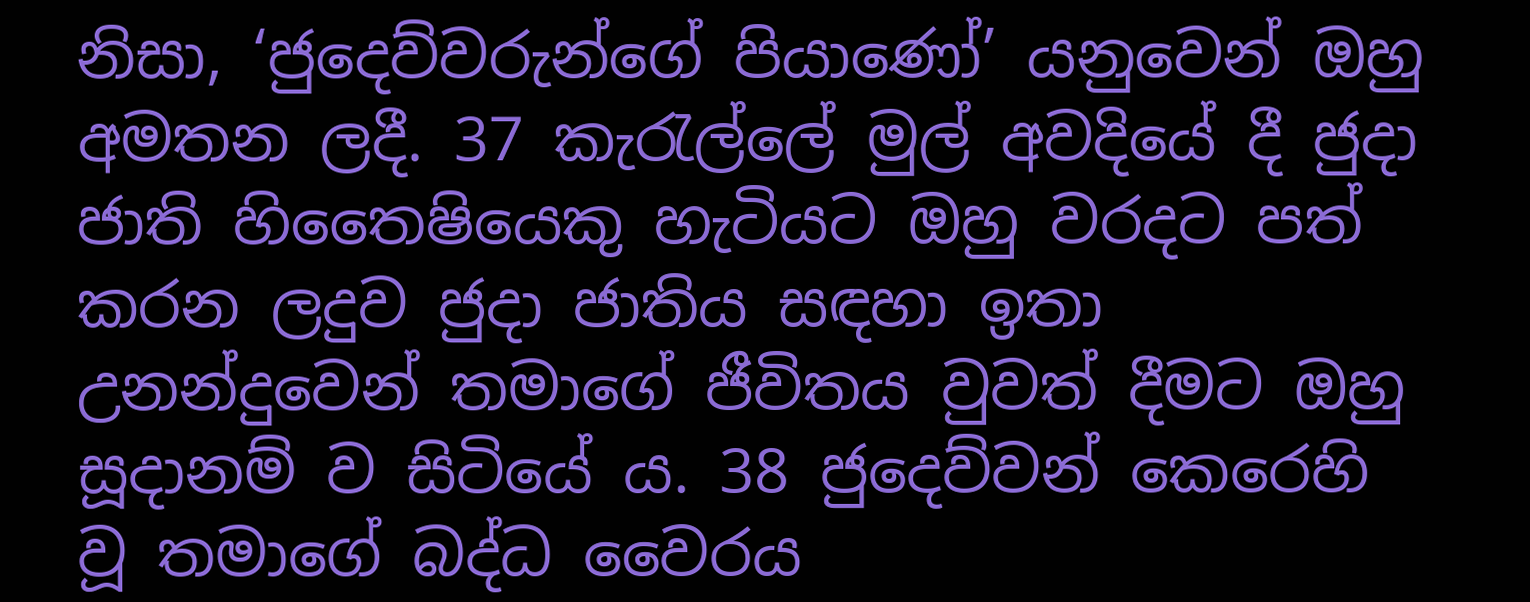නිසා, ‘ජුදෙව්වරුන්ගේ පියාණෝ’ යනුවෙන් ඔහු අමතන ලදී. 37 කැරැල්ලේ මුල් අවදියේ දී ජුදා ජාති හිතෛෂියෙකු හැටියට ඔහු වරදට පත් කරන ලදුව ජුදා ජාතිය සඳහා ඉතා උනන්දුවෙන් තමාගේ ජීවිතය වුවත් දීමට ඔහු සූදානම් ව සිටියේ ය. 38 ජුදෙව්වන් කෙරෙහි වූ තමාගේ බද්ධ වෛරය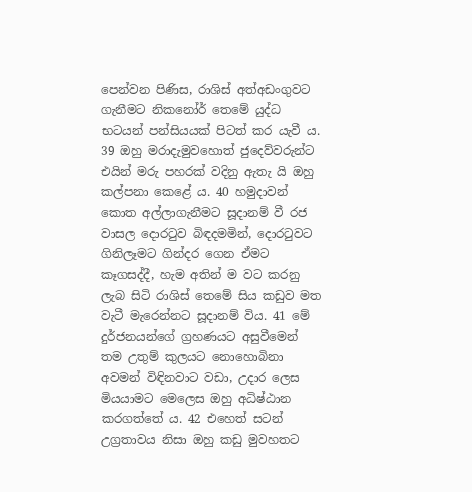පෙන්වන පිණිස, රාශිස් අත්අඩංගුවට ගැනීමට නිකනෝර් තෙමේ යුද්ධ භටයන් පන්සියයක් පිටත් කර යැවී ය. 39 ඔහු මරාදැමුවහොත් ජුදෙව්වරුන්ට එයින් මරු පහරක් වදිනු ඇතැ යි ඔහු කල්පනා කෙළේ ය. 40 හමුදාවන් කොත අල්ලාගැනීමට සූදානම් වී රජ වාසල දොරටුව බිඳදමමින්, දොරටුවට ගිනිලෑමට ගින්දර ගෙන ඒමට කෑගසද්දී, හැම අතින් ම වට කරනු ලැබ සිටි රාශිස් තෙමේ සිය කඩුව මත වැටී මැරෙන්නට සූදානම් විය. 41 මේ දුර්ජනයන්ගේ ග්‍රහණයට අසුවීමෙන් තම උතුම් කුලයට නොහොබිනා අවමන් විඳිනවාට වඩා, උදාර ලෙස මියයාමට මෙලෙස ඔහු අධිෂ්ඨාන කරගත්තේ ය. 42 එහෙත් සටන් උග්‍රතාවය නිසා ඔහු කඩු මුවහතට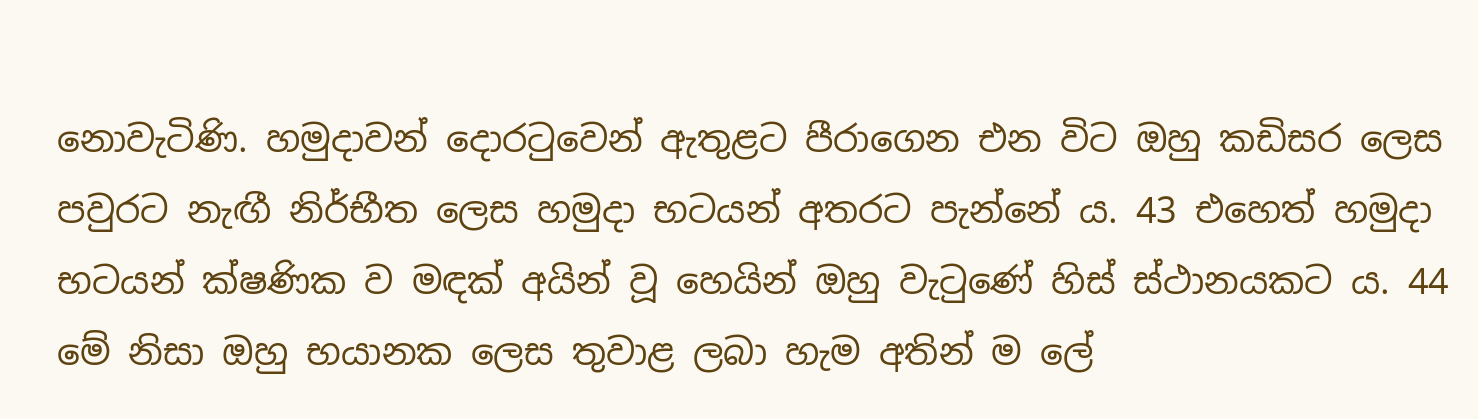නොවැටිණි. හමුදාවන් දොරටුවෙන් ඇතුළට පීරාගෙන එන විට ඔහු කඩිසර ලෙස පවුරට නැඟී නිර්භීත ලෙස හමුදා භටයන් අතරට පැන්නේ ය. 43 එහෙත් හමුදා භටයන් ක්ෂණික ව මඳක් අයින් වූ හෙයින් ඔහු වැටුණේ හිස් ස්ථානයකට ය. 44 මේ නිසා ඔහු භයානක ලෙස තුවාළ ලබා හැම අතින් ම ලේ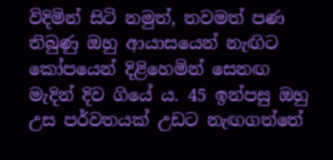විදිමින් සිටි නමුත්, තවමත් පණ තිබුණු ඔහු ආයාසයෙන් නැඟිට කෝපයෙන් දිළිහෙමින් සෙනඟ මැදින් දිව ගියේ ය. 45 ඉන්පසු ඔහු උස පර්වතයක් උඩට නැඟගත්තේ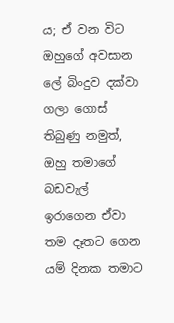ය; ඒ වන විට ඔහුගේ අවසාන ලේ බිංදුව දක්වා ගලා ගොස් තිබුණු නමුත්, ඔහු තමාගේ බඩවැල් ඉරාගෙන ඒවා තම දෑතට ගෙන යම් දිනක තමාට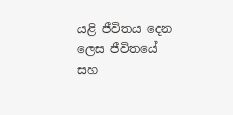යළි ජීවිතය දෙන ලෙස ජීවිතයේ සහ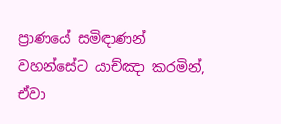ප්‍රාණයේ සමිඳාණන් වහන්සේට යාච්ඤා කරමින්, ඒවා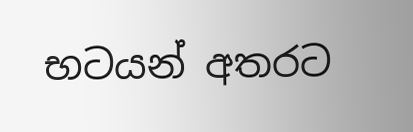භටයන් අතරට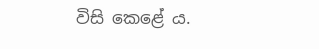විසි කෙළේ ය.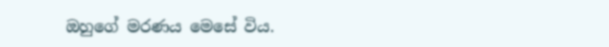ඔහුගේ මරණය මෙසේ විය.